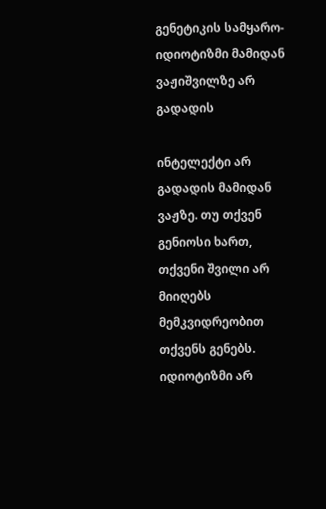გენეტიკის სამყარო- იდიოტიზმი მამიდან ვაჟიშვილზე არ გადადის

ინტელექტი არ გადადის მამიდან ვაჟზე. თუ თქვენ გენიოსი ხართ, თქვენი შვილი არ მიიღებს მემკვიდრეობით თქვენს გენებს.
იდიოტიზმი არ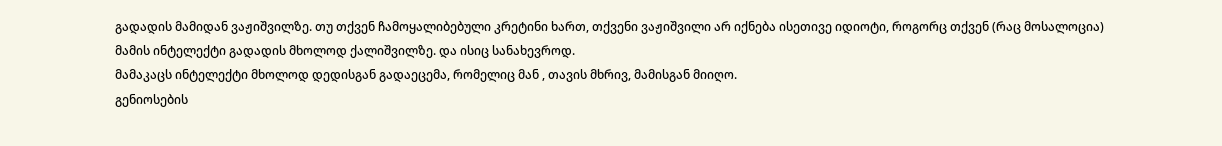გადადის მამიდან ვაჟიშვილზე. თუ თქვენ ჩამოყალიბებული კრეტინი ხართ, თქვენი ვაჟიშვილი არ იქნება ისეთივე იდიოტი, როგორც თქვენ (რაც მოსალოცია)
მამის ინტელექტი გადადის მხოლოდ ქალიშვილზე. და ისიც სანახევროდ.
მამაკაცს ინტელექტი მხოლოდ დედისგან გადაეცემა, რომელიც მან , თავის მხრივ, მამისგან მიიღო.
გენიოსების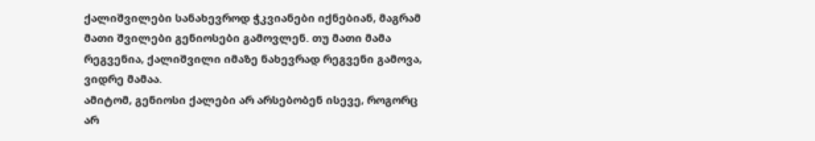ქალიშვილები სანახევროდ ჭკვიანები იქნებიან, მაგრამ მათი შვილები გენიოსები გამოვლენ. თუ მათი მამა რეგვენია, ქალიშვილი იმაზე ნახევრად რეგვენი გამოვა, ვიდრე მამაა.
ამიტომ, გენიოსი ქალები არ არსებობენ ისევე, როგორც არ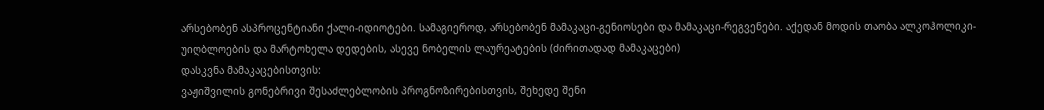არსებობენ ასპროცენტიანი ქალი-იდიოტები. სამაგიეროდ, არსებობენ მამაკაცი-გენიოსები და მამაკაცი-რეგვენები. აქედან მოდის თაობა ალკოჰოლიკი-უიღბლოების და მარტოხელა დედების, ასევე ნობელის ლაურეატების (ძირითადად მამაკაცები)
დასკვნა მამაკაცებისთვის:
ვაჟიშვილის გონებრივი შესაძლებლობის პროგნოზირებისთვის, შეხედე შენი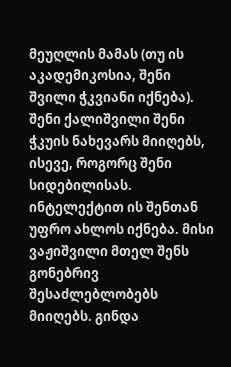მეუღლის მამას (თუ ის აკადემიკოსია, შენი შვილი ჭკვიანი იქნება).
შენი ქალიშვილი შენი ჭკუის ნახევარს მიიღებს, ისევე, როგორც შენი სიდებილისას. ინტელექტით ის შენთან უფრო ახლოს იქნება. მისი ვაჟიშვილი მთელ შენს გონებრივ შესაძლებლობებს მიიღებს. გინდა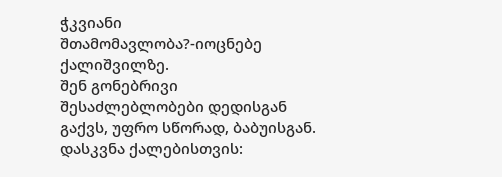ჭკვიანი შთამომავლობა?-იოცნებე ქალიშვილზე.
შენ გონებრივი შესაძლებლობები დედისგან გაქვს, უფრო სწორად, ბაბუისგან.
დასკვნა ქალებისთვის: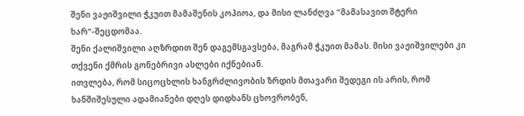შენი ვაჟიშვილი ჭკუით მამაშენის კოპიოა, და მისი ლანძღვა “მამასავით შტერი ხარ”-შეცდომაა.
შენი ქალიშვილი აღზრდით შენ დაგემსგავსება, მაგრამ ჭკუით მამას. მისი ვაჟიშვილები კი თქვენი ქმრის გონებრივი ასლები იქნებიან.
ითვლება, რომ სიცოცხლის ხანგრძლივობის ზრდის მთავარი შედეგი ის არის, რომ ხანშიშესული ადამიანები დღეს დიდხანს ცხოვრობენ,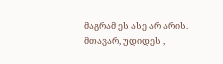მაგრამ ეს ასე არ არის. მთავარ, უდიდეს ,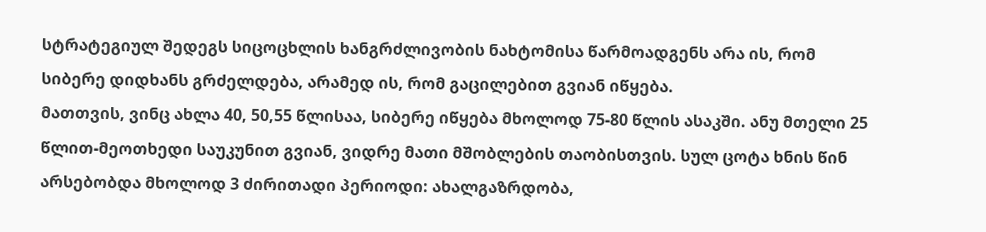სტრატეგიულ შედეგს სიცოცხლის ხანგრძლივობის ნახტომისა წარმოადგენს არა ის, რომ სიბერე დიდხანს გრძელდება, არამედ ის, რომ გაცილებით გვიან იწყება.
მათთვის, ვინც ახლა 40, 50,55 წლისაა, სიბერე იწყება მხოლოდ 75-80 წლის ასაკში. ანუ მთელი 25 წლით-მეოთხედი საუკუნით გვიან, ვიდრე მათი მშობლების თაობისთვის. სულ ცოტა ხნის წინ არსებობდა მხოლოდ 3 ძირითადი პერიოდი: ახალგაზრდობა,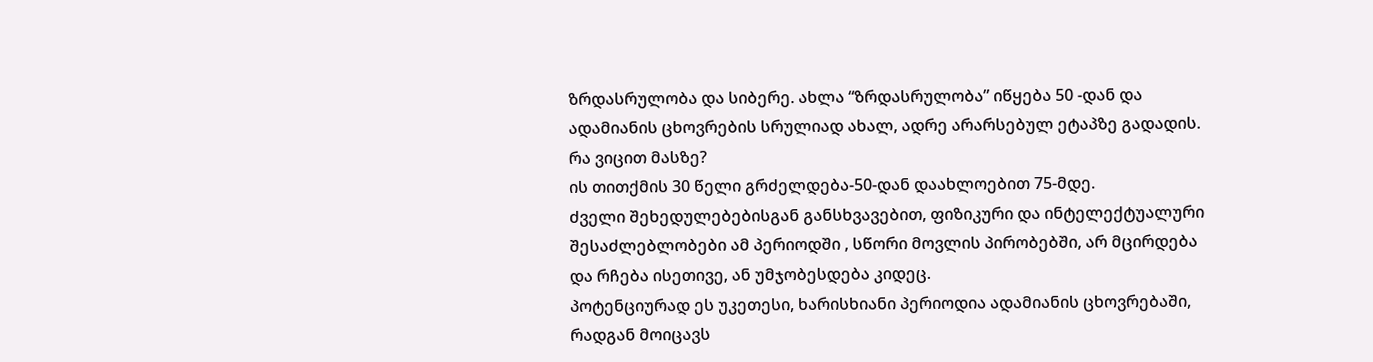ზრდასრულობა და სიბერე. ახლა “ზრდასრულობა” იწყება 50 -დან და ადამიანის ცხოვრების სრულიად ახალ, ადრე არარსებულ ეტაპზე გადადის.
რა ვიცით მასზე?
ის თითქმის 30 წელი გრძელდება-50-დან დაახლოებით 75-მდე.
ძველი შეხედულებებისგან განსხვავებით, ფიზიკური და ინტელექტუალური შესაძლებლობები ამ პერიოდში , სწორი მოვლის პირობებში, არ მცირდება და რჩება ისეთივე, ან უმჯობესდება კიდეც.
პოტენციურად ეს უკეთესი, ხარისხიანი პერიოდია ადამიანის ცხოვრებაში, რადგან მოიცავს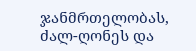ჯანმრთელობას, ძალ-ღონეს და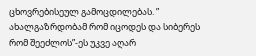ცხოვრებისეულ გამოცდილებას. ” ახალგაზრდობამ რომ იცოდეს და სიბერეს რომ შეეძლოს”-ეს უკვე აღარ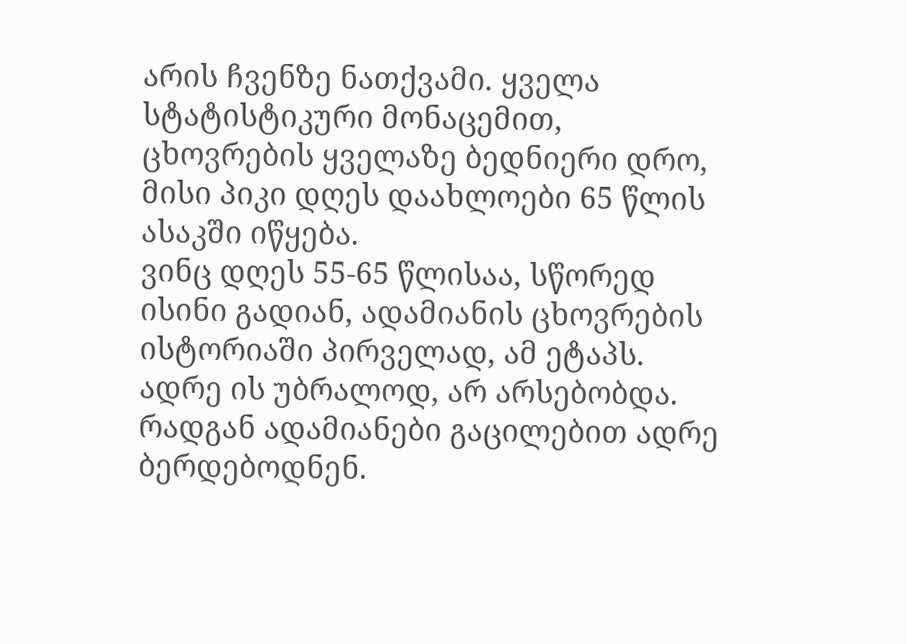არის ჩვენზე ნათქვამი. ყველა სტატისტიკური მონაცემით, ცხოვრების ყველაზე ბედნიერი დრო, მისი პიკი დღეს დაახლოები 65 წლის ასაკში იწყება.
ვინც დღეს 55-65 წლისაა, სწორედ ისინი გადიან, ადამიანის ცხოვრების ისტორიაში პირველად, ამ ეტაპს. ადრე ის უბრალოდ, არ არსებობდა. რადგან ადამიანები გაცილებით ადრე ბერდებოდნენ.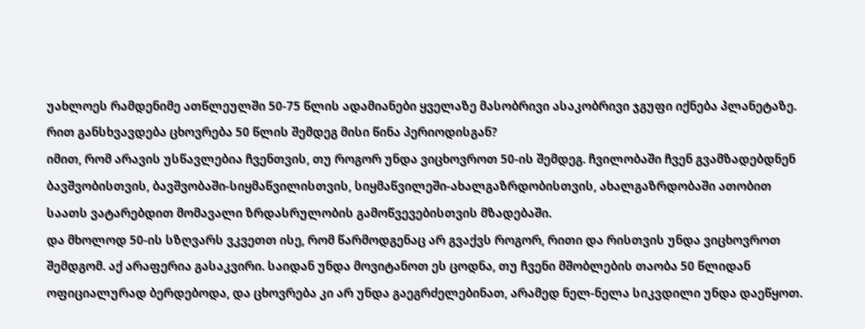უახლოეს რამდენიმე ათწლეულში 50-75 წლის ადამიანები ყველაზე მასობრივი ასაკობრივი ჯგუფი იქნება პლანეტაზე.
რით განსხვავდება ცხოვრება 50 წლის შემდეგ მისი წინა პერიოდისგან?
იმით, რომ არავის უსწავლებია ჩვენთვის, თუ როგორ უნდა ვიცხოვროთ 50-ის შემდეგ. ჩვილობაში ჩვენ გვამზადებდნენ ბავშვობისთვის, ბავშვობაში-სიყმაწვილისთვის, სიყმაწვილეში-ახალგაზრდობისთვის, ახალგაზრდობაში ათობით საათს ვატარებდით მომავალი ზრდასრულობის გამოწვევებისთვის მზადებაში.
და მხოლოდ 50-ის სზღვარს ვკვეთთ ისე, რომ წარმოდგენაც არ გვაქვს როგორ, რითი და რისთვის უნდა ვიცხოვროთ შემდგომ. აქ არაფერია გასაკვირი. საიდან უნდა მოვიტანოთ ეს ცოდნა, თუ ჩვენი მშობლების თაობა 50 წლიდან ოფიციალურად ბერდებოდა, და ცხოვრება კი არ უნდა გაეგრძელებინათ, არამედ ნელ-ნელა სიკვდილი უნდა დაეწყოთ.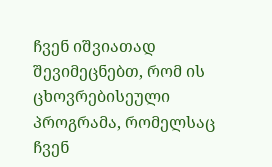ჩვენ იშვიათად შევიმეცნებთ, რომ ის ცხოვრებისეული პროგრამა, რომელსაც ჩვენ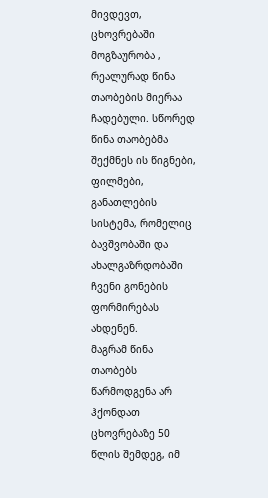მივდევთ, ცხოვრებაში მოგზაურობა , რეალურად წინა თაობების მიერაა ჩადებული. სწორედ წინა თაობებმა შექმნეს ის წიგნები, ფილმები, განათლების სისტემა, რომელიც ბავშვობაში და ახალგაზრდობაში ჩვენი გონების ფორმირებას ახდენენ.
მაგრამ წინა თაობებს წარმოდგენა არ ჰქონდათ ცხოვრებაზე 50 წლის შემდეგ, იმ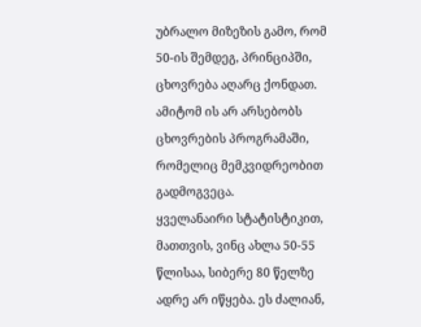უბრალო მიზეზის გამო, რომ 50-ის შემდეგ, პრინციპში, ცხოვრება აღარც ქონდათ. ამიტომ ის არ არსებობს ცხოვრების პროგრამაში, რომელიც მემკვიდრეობით გადმოგვეცა.
ყველანაირი სტატისტიკით, მათთვის, ვინც ახლა 50-55 წლისაა, სიბერე 80 წელზე ადრე არ იწყება. ეს ძალიან,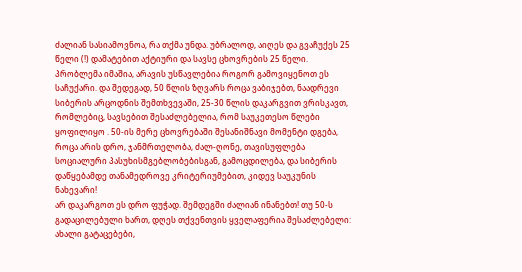ძალიან სასიამოვნოა, რა თქმა უნდა. უბრალოდ, აიღეს და გვაჩუქეს 25 წელი (!) დამატებით აქტიური და სავსე ცხოვრების 25 წელი.
პრობლემა იმაშია, არავის უსწავლებია როგორ გამოვიყენოთ ეს საჩუქარი. და შედეგად, 50 წლის ზღვარს როცა ვაბიჯებთ, ნაადრევი სიბერის არცოდნის შემთხვევაში, 25-30 წლის დაკარგვით ვრისკავთ, რომლებიც, სავსებით შესაძლებელია, რომ საუკეთესო წლები ყოფილიყო . 50-ის მერე ცხოვრებაში შესანიშნავი მომენტი დგება, როცა არის დრო, ჯანმრთელობა, ძალ-ღონე, თავისუფლება სოციალური პასუხისმგებლობებისგან, გამოცდილება, და სიბერის დაწყებამდე თანამედროვე კრიტერიუმებით, კიდევ საუკუნის ნახევარი!
არ დაკარგოთ ეს დრო ფუჭად. შემდეგში ძალიან ინანებთ! თუ 50-ს გადაცილებული ხართ, დღეს თქვენთვის ყველაფერია შესაძლებელი: ახალი გატაცებები,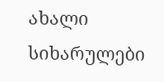ახალი სიხარულები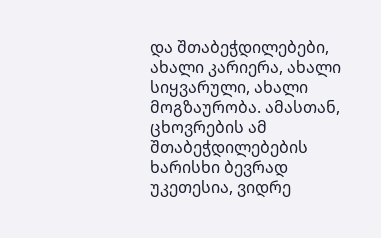და შთაბეჭდილებები, ახალი კარიერა, ახალი სიყვარული, ახალი მოგზაურობა. ამასთან, ცხოვრების ამ შთაბეჭდილებების ხარისხი ბევრად უკეთესია, ვიდრე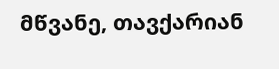მწვანე, თავქარიან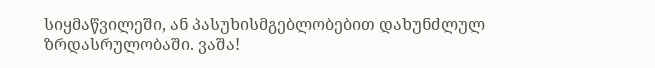სიყმაწვილეში, ან პასუხისმგებლობებით დახუნძლულ ზრდასრულობაში. ვაშა!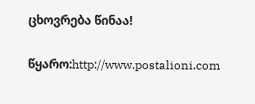ცხოვრება წინაა!

წყარო:http://www.postalioni.com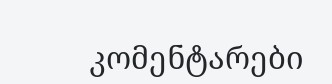კომენტარები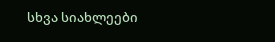სხვა სიახლეები